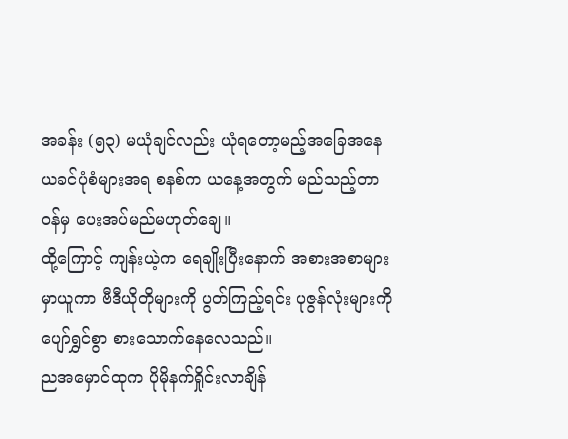အခန်း (၅၃) မယုံချင်လည်း ယုံရတော့မည့်အခြေအနေ
ယခင်ပုံစံများအရ စနစ်က ယနေ့အတွက် မည်သည့်တာဝန်မှ ပေးအပ်မည်မဟုတ်ချေ။
ထို့ကြောင့် ကျန်းယဲ့က ရေချိုးပြီးနောက် အစားအစာများ မှာယူကာ ဗီဒီယိုတိုများကို ပွတ်ကြည့်ရင်း ပုဇွန်လုံးများကို ပျော်ရွှင်စွာ စားသောက်နေလေသည်။
ညအမှောင်ထုက ပိုမိုနက်ရှိုင်းလာချိန်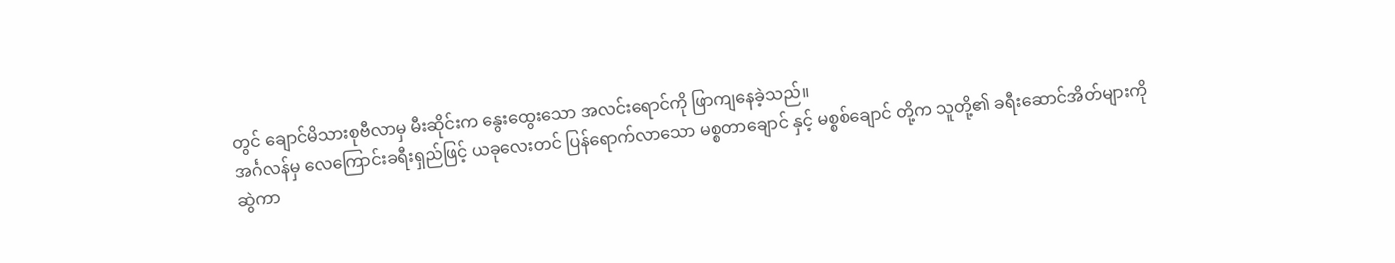တွင် ချောင်မိသားစုဗီလာမှ မီးဆိုင်းက နွေးထွေးသော အလင်းရောင်ကို ဖြာကျနေခဲ့သည်။
အင်္ဂလန်မှ လေကြောင်းခရီးရှည်ဖြင့် ယခုလေးတင် ပြန်ရောက်လာသော မစ္စတာချောင် နှင့် မစ္စစ်ချောင် တို့က သူတို့၏ ခရီးဆောင်အိတ်များကို ဆွဲကာ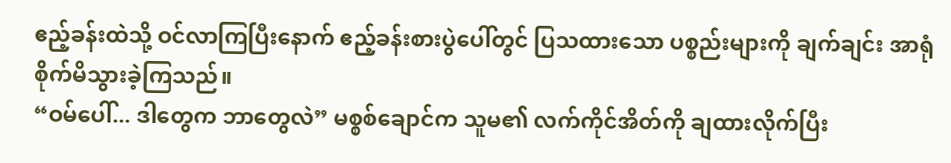ဧည့်ခန်းထဲသို့ ဝင်လာကြပြီးနောက် ဧည့်ခန်းစားပွဲပေါ်တွင် ပြသထားသော ပစ္စည်းများကို ချက်ချင်း အာရုံစိုက်မိသွားခဲ့ကြသည်။
“ဝမ်ပေါ်... ဒါတွေက ဘာတွေလဲ” မစ္စစ်ချောင်က သူမ၏ လက်ကိုင်အိတ်ကို ချထားလိုက်ပြီး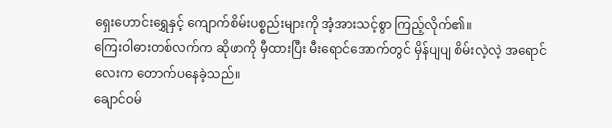ရှေးဟောင်းရွှေနှင့် ကျောက်စိမ်းပစ္စည်းများကို အံ့အားသင့်စွာ ကြည့်လိုက်၏။
ကြေးဝါဓားတစ်လက်က ဆိုဖာကို မှီထားပြီး မီးရောင်အောက်တွင် မှိန်ပျပျ စိမ်းလဲ့လဲ့ အရောင်လေးက တောက်ပနေခဲ့သည်။
ချောင်ဝမ်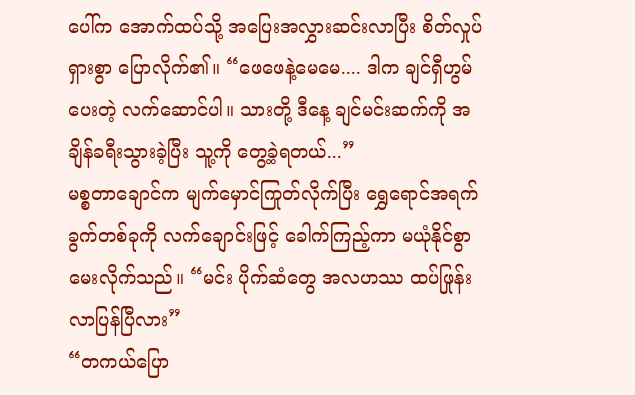ပေါ်က အောက်ထပ်သို့ အပြေးအလွှားဆင်းလာပြီး စိတ်လှုပ်ရှားစွာ ပြောလိုက်၏။ “ဖေဖေနဲ့မေမေ.... ဒါက ချင်ရှီဟွမ်ပေးတဲ့ လက်ဆောင်ပါ။ သားတို့ ဒီနေ့ ချင်မင်းဆက်ကို အချိန်ခရီးသွားခဲ့ပြီး သူ့ကို တွေ့ခဲ့ရတယ်...”
မစ္စတာချောင်က မျက်မှောင်ကြုတ်လိုက်ပြီး ရွှေရောင်အရက်ခွက်တစ်ခုကို လက်ချောင်းဖြင့် ခေါက်ကြည့်ကာ မယုံနိုင်စွာ မေးလိုက်သည်။ “မင်း ပိုက်ဆံတွေ အလဟဿ ထပ်ဖြုန်းလာပြန်ပြီလား”
“တကယ်ပြော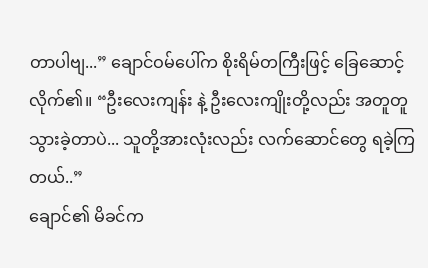တာပါဗျ...” ချောင်ဝမ်ပေါ်က စိုးရိမ်တကြီးဖြင့် ခြေဆောင့်လိုက်၏။ “ဦးလေးကျန်း နဲ့ ဦးလေးကျိုးတို့လည်း အတူတူ သွားခဲ့တာပဲ... သူတို့အားလုံးလည်း လက်ဆောင်တွေ ရခဲ့ကြတယ်..”
ချောင်၏ မိခင်က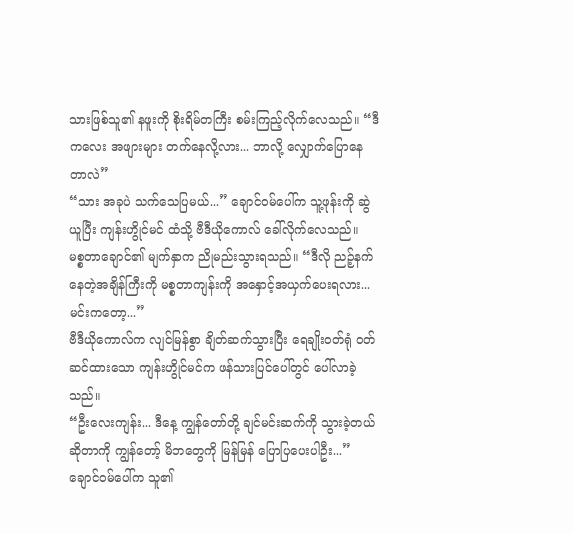သားဖြစ်သူ၏ နဖူးကို စိုးရိမ်တကြီး စမ်းကြည့်လိုက်လေသည်။ “ဒီကလေး အဖျားများ တက်နေလို့လား... ဘာလို့ လျှောက်ပြောနေတာလဲ”
“သား အခုပဲ သက်သေပြမယ်...” ချောင်ဝမ်ပေါ်က သူ့ဖုန်းကို ဆွဲယူပြီး ကျန်းဟွိုင်မင် ထံသို့ ဗီဒီယိုကောလ် ခေါ်လိုက်လေသည်။
မစ္စတာချောင်၏ မျက်နှာက ညိုမည်းသွားရသည်။ “ဒီလို ညဉ့်နက်နေတဲ့အချိန်ကြီးကို မစ္စတာကျန်းကို အနှောင့်အယှက်ပေးရလား... မင်းကတော့...”
ဗီဒီယိုကောလ်က လျင်မြန်စွာ ချိတ်ဆက်သွားပြီး ရေချိုးဝတ်ရုံ ဝတ်ဆင်ထားသော ကျန်းဟွိုင်မင်က ဖန်သားပြင်ပေါ်တွင် ပေါ်လာခဲ့သည်။
“ဦးလေးကျန်း... ဒီနေ့ ကျွန်တော်တို့ ချင်မင်းဆက်ကို သွားခဲ့တယ်ဆိုတာကို ကျွန်တော့် မိဘတွေကို မြန်မြန် ပြောပြပေးပါဦး...” ချောင်ဝမ်ပေါ်က သူ၏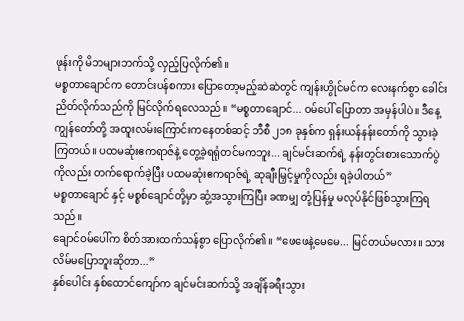ဖုန်းကို မိဘများဘက်သို့ လှည့်ပြလိုက်၏။
မစ္စတာချောင်က တောင်းပန်စကား ပြောတော့မည့်ဆဲဆဲတွင် ကျန်းဟွိုင်မင်က လေးနက်စွာ ခေါင်းညိတ်လိုက်သည်ကို မြင်လိုက်ရလေသည်။ “မစ္စတာချောင်... ဝမ်ပေါ် ပြောတာ အမှန်ပါပဲ။ ဒီနေ့ ကျွန်တော်တို့ အထူးလမ်းကြောင်းကနေတစ်ဆင့် ဘီစီ ၂၁၈ ခုနှစ်က ရှန်းယန်နန်းတော်ကို သွားခဲ့ကြတယ်။ ပထမဆုံးဧကရာဇ်နဲ့ တွေ့ခဲ့ရရုံတင်မကဘူး... ချင်မင်းဆက်ရဲ့ နန်းတွင်းစားသောက်ပွဲကိုလည်း တက်ရောက်ခဲ့ပြီး ပထမဆုံးဧကရာဇ်ရဲ့ ဆုချီးမြှင့်မှုကိုလည်း ရခဲ့ပါတယ်”
မစ္စတာချောင် နှင့် မစ္စစ်ချောင်တို့မှာ ဆွံ့အသွားကြပြီး ခဏမျှ တုံ့ပြန်မှု မလုပ်နိုင်ဖြစ်သွားကြရသည်။
ချောင်ဝမ်ပေါ်က စိတ်အားထက်သန်စွာ ပြောလိုက်၏။ “ဖေဖေနဲ့မေမေ... မြင်တယ်မလား။ သား လိမ်မပြောဘူးဆိုတာ...”
နှစ်ပေါင်း နှစ်ထောင်ကျော်က ချင်မင်းဆက်သို့ အချိန်ခရီးသွား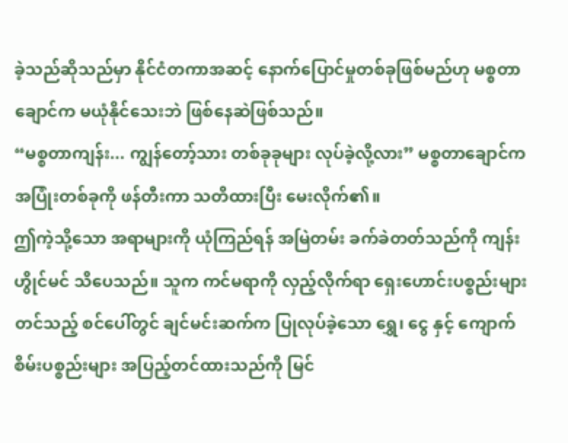ခဲ့သည်ဆိုသည်မှာ နိုင်ငံတကာအဆင့် နောက်ပြောင်မှုတစ်ခုဖြစ်မည်ဟု မစ္စတာချောင်က မယုံနိုင်သေးဘဲ ဖြစ်နေဆဲဖြစ်သည်။
“မစ္စတာကျန်း... ကျွန်တော့်သား တစ်ခုခုများ လုပ်ခဲ့လို့လား” မစ္စတာချောင်က အပြုံးတစ်ခုကို ဖန်တီးကာ သတိထားပြီး မေးလိုက်၏။
ဤကဲ့သို့သော အရာများကို ယုံကြည်ရန် အမြဲတမ်း ခက်ခဲတတ်သည်ကို ကျန်းဟွိုင်မင် သိပေသည်။ သူက ကင်မရာကို လှည့်လိုက်ရာ ရှေးဟောင်းပစ္စည်းများတင်သည့် စင်ပေါ်တွင် ချင်မင်းဆက်က ပြုလုပ်ခဲ့သော ရွှေ၊ ငွေ နှင့် ကျောက်စိမ်းပစ္စည်းများ အပြည့်တင်ထားသည်ကို မြင်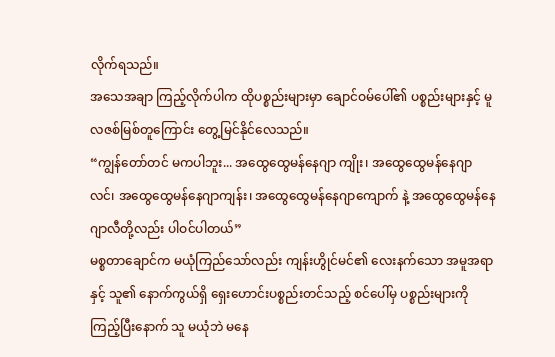လိုက်ရသည်။
အသေအချာ ကြည့်လိုက်ပါက ထိုပစ္စည်းများမှာ ချောင်ဝမ်ပေါ်၏ ပစ္စည်းများနှင့် မူလဇစ်မြစ်တူကြောင်း တွေ့မြင်နိုင်လေသည်။
“ကျွန်တော်တင် မကပါဘူး... အထွေထွေမန်နေဂျာ ကျိုး၊ အထွေထွေမန်နေဂျာ လင်၊ အထွေထွေမန်နေဂျာကျန်း၊ အထွေထွေမန်နေဂျာကျောက် နဲ့ အထွေထွေမန်နေဂျာလီတို့လည်း ပါဝင်ပါတယ်”
မစ္စတာချောင်က မယုံကြည်သော်လည်း ကျန်းဟွိုင်မင်၏ လေးနက်သော အမူအရာနှင့် သူ၏ နောက်ကွယ်ရှိ ရှေးဟောင်းပစ္စည်းတင်သည့် စင်ပေါ်မှ ပစ္စည်းများကို ကြည့်ပြီးနောက် သူ မယုံဘဲ မနေ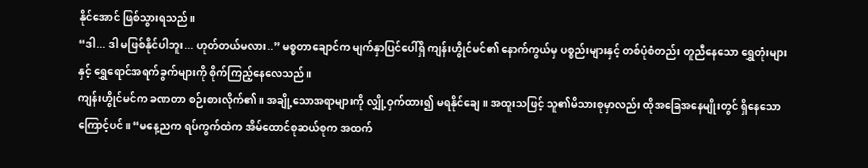နိုင်အောင် ဖြစ်သွားရသည်။
“ဒါ... ဒါ မဖြစ်နိုင်ပါဘူး... ဟုတ်တယ်မလား..” မစ္စတာချောင်က မျက်နှာပြင်ပေါ်ရှိ ကျန်းဟွိုင်မင်၏ နောက်ကွယ်မှ ပစ္စည်းများနှင့် တစ်ပုံစံတည်း တူညီနေသော ရွှေတုံးများနှင့် ရွှေရောင်အရက်ခွက်များကို စိုက်ကြည့်နေလေသည်။
ကျန်းဟွိုင်မင်က ခဏတာ စဉ်းစားလိုက်၏။ အချို့သောအရာများကို လျှို့ဝှက်ထား၍ မရနိုင်ချေ။ အထူးသဖြင့် သူ၏မိသားစုမှာလည်း ထိုအခြေအနေမျိုးတွင် ရှိနေသောကြောင့်ပင်။ “မနေ့ညက ရပ်ကွက်ထဲက အိမ်ထောင်စုဆယ်စုက အထက်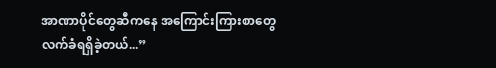အာဏာပိုင်တွေဆီကနေ အကြောင်းကြားစာတွေ လက်ခံရရှိခဲ့တယ်...”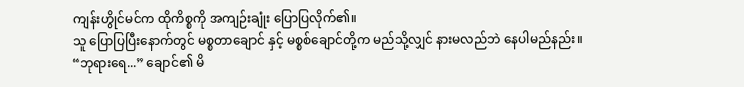ကျန်းဟွိုင်မင်က ထိုကိစ္စကို အကျဉ်းချုံး ပြောပြလိုက်၏။
သူ ပြောပြပြီးနောက်တွင် မစ္စတာချောင် နှင့် မစ္စစ်ချောင်တို့က မည်သို့လျှင် နားမလည်ဘဲ နေပါမည်နည်း။
“ဘုရားရေ...” ချောင်၏ မိ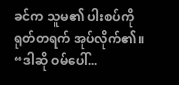ခင်က သူမ၏ ပါးစပ်ကို ရုတ်တရက် အုပ်လိုက်၏။ “ဒါဆို ဝမ်ပေါ်...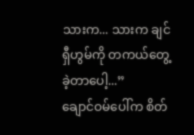သားက... သားက ချင်ရှီဟွမ်ကို တကယ်တွေ့ခဲ့တာပေါ့...”
ချောင်ဝမ်ပေါ်က စိတ်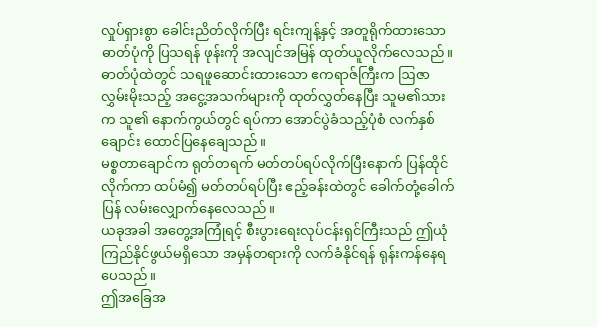လှုပ်ရှားစွာ ခေါင်းညိတ်လိုက်ပြီး ရင်းကျန့်နှင့် အတူရိုက်ထားသော ဓာတ်ပုံကို ပြသရန် ဖုန်းကို အလျင်အမြန် ထုတ်ယူလိုက်လေသည်။
ဓာတ်ပုံထဲတွင် သရဖူဆောင်းထားသော ဧကရာဇ်ကြီးက ဩဇာလွှမ်းမိုးသည့် အငွေ့အသက်များကို ထုတ်လွှတ်နေပြီး သူမ၏သားက သူ၏ နောက်ကွယ်တွင် ရပ်ကာ အောင်ပွဲခံသည့်ပုံစံ လက်နှစ်ချောင်း ထောင်ပြနေချေသည်။
မစ္စတာချောင်က ရုတ်တရက် မတ်တပ်ရပ်လိုက်ပြီးနောက် ပြန်ထိုင်လိုက်ကာ ထပ်မံ၍ မတ်တပ်ရပ်ပြီး ဧည့်ခန်းထဲတွင် ခေါက်တုံ့ခေါက်ပြန် လမ်းလျှောက်နေလေသည်။
ယခုအခါ အတွေ့အကြုံရင့် စီးပွားရေးလုပ်ငန်းရှင်ကြီးသည် ဤယုံကြည်နိုင်ဖွယ်မရှိသော အမှန်တရားကို လက်ခံနိုင်ရန် ရုန်းကန်နေရပေသည်။
ဤအခြေအ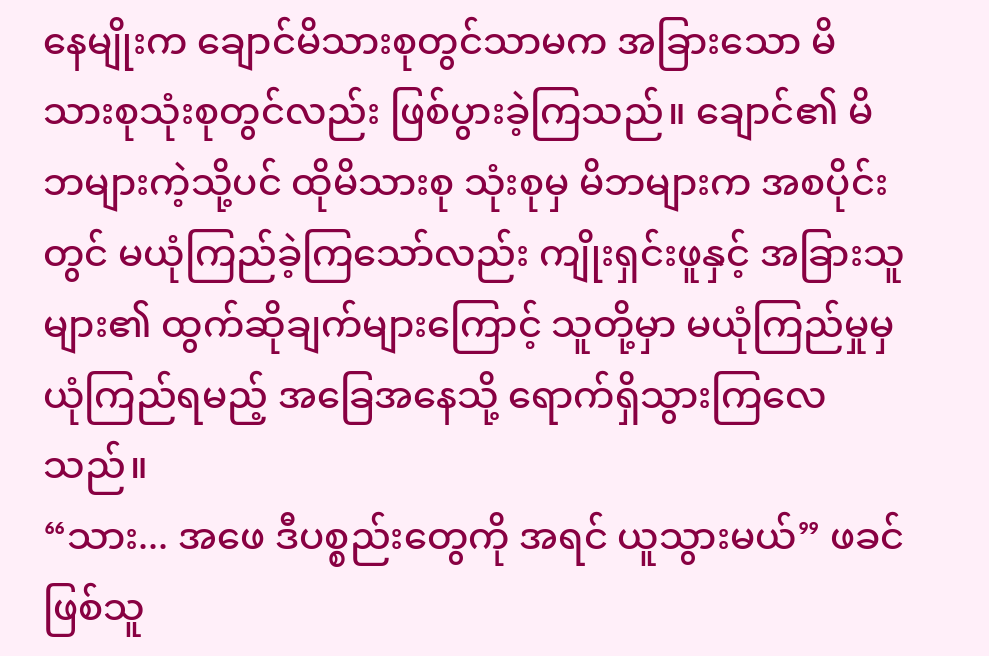နေမျိုးက ချောင်မိသားစုတွင်သာမက အခြားသော မိသားစုသုံးစုတွင်လည်း ဖြစ်ပွားခဲ့ကြသည်။ ချောင်၏ မိဘများကဲ့သို့ပင် ထိုမိသားစု သုံးစုမှ မိဘများက အစပိုင်းတွင် မယုံကြည်ခဲ့ကြသော်လည်း ကျိုးရှင်းဖူနှင့် အခြားသူများ၏ ထွက်ဆိုချက်များကြောင့် သူတို့မှာ မယုံကြည်မှုမှ ယုံကြည်ရမည့် အခြေအနေသို့ ရောက်ရှိသွားကြလေသည်။
“သား... အဖေ ဒီပစ္စည်းတွေကို အရင် ယူသွားမယ်” ဖခင်ဖြစ်သူ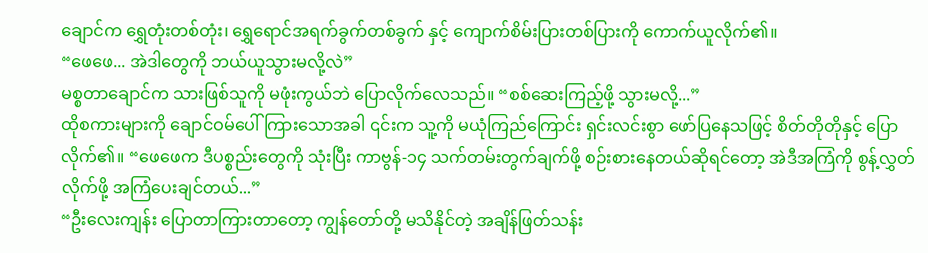ချောင်က ရွှေတုံးတစ်တုံး၊ ရွှေရောင်အရက်ခွက်တစ်ခွက် နှင့် ကျောက်စိမ်းပြားတစ်ပြားကို ကောက်ယူလိုက်၏။
“ဖေဖေ... အဲဒါတွေကို ဘယ်ယူသွားမလို့လဲ”
မစ္စတာချောင်က သားဖြစ်သူကို မဖုံးကွယ်ဘဲ ပြောလိုက်လေသည်။ “စစ်ဆေးကြည့်ဖို့ သွားမလို့...”
ထိုစကားများကို ချောင်ဝမ်ပေါ် ကြားသောအခါ ၎င်းက သူ့ကို မယုံကြည်ကြောင်း ရှင်းလင်းစွာ ဖော်ပြနေသဖြင့် စိတ်တိုတိုနှင့် ပြောလိုက်၏။ “ဖေဖေက ဒီပစ္စည်းတွေကို သုံးပြီး ကာဗွန်-၁၄ သက်တမ်းတွက်ချက်ဖို့ စဉ်းစားနေတယ်ဆိုရင်တော့ အဲဒီအကြံကို စွန့်လွှတ်လိုက်ဖို့ အကြံပေးချင်တယ်...”
“ဦးလေးကျန်း ပြောတာကြားတာတော့ ကျွန်တော်တို့ မသိနိုင်တဲ့ အချိန်ဖြတ်သန်း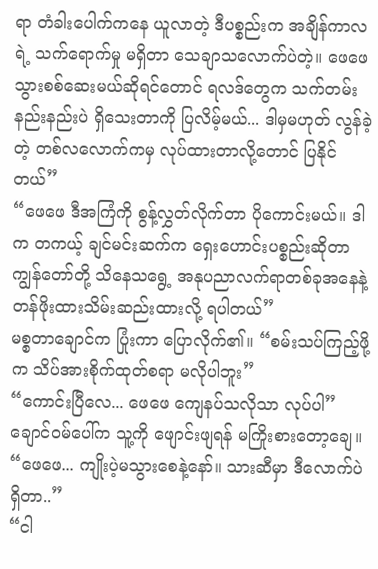ရာ တံခါးပေါက်ကနေ ယူလာတဲ့ ဒီပစ္စည်းက အချိန်ကာလရဲ့ သက်ရောက်မှု မရှိတာ သေချာသလောက်ပဲတဲ့။ ဖေဖေ သွားစစ်ဆေးမယ်ဆိုရင်တောင် ရလဒ်တွေက သက်တမ်း နည်းနည်းပဲ ရှိသေးတာကို ပြလိမ့်မယ်... ဒါမှမဟုတ် လွန်ခဲ့တဲ့ တစ်လလောက်ကမှ လုပ်ထားတာလို့တောင် ပြနိုင်တယ်”
“ဖေဖေ ဒီအကြံကို စွန့်လွှတ်လိုက်တာ ပိုကောင်းမယ်။ ဒါက တကယ့် ချင်မင်းဆက်က ရှေးဟောင်းပစ္စည်းဆိုတာ ကျွန်တော်တို့ သိနေသရွေ့ အနုပညာလက်ရာတစ်ခုအနေနဲ့ တန်ဖိုးထားသိမ်းဆည်းထားလို့ ရပါတယ်”
မစ္စတာချောင်က ပြုံးကာ ပြောလိုက်၏။ “စမ်းသပ်ကြည့်ဖို့က သိပ်အားစိုက်ထုတ်စရာ မလိုပါဘူး”
“ကောင်းပြီလေ... ဖေဖေ ကျေနပ်သလိုသာ လုပ်ပါ” ချောင်ဝမ်ပေါ်က သူ့ကို ဖျောင်းဖျရန် မကြိုးစားတော့ချေ။ “ဖေဖေ... ကျိုးပဲ့မသွားစေနဲ့နော်။ သားဆီမှာ ဒီလောက်ပဲ ရှိတာ..”
“ငါ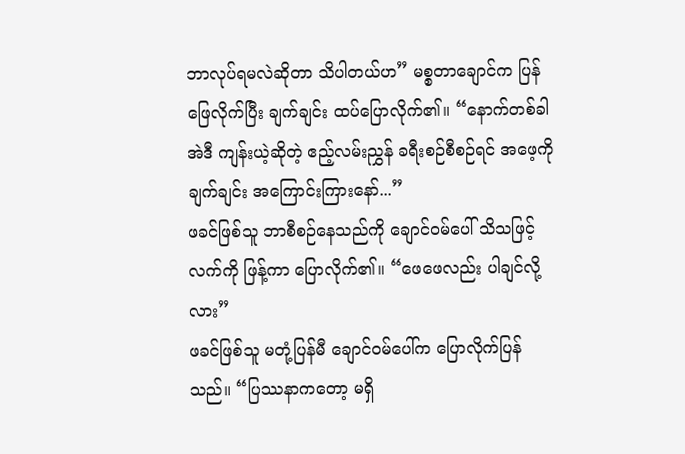ဘာလုပ်ရမလဲဆိုတာ သိပါတယ်ဟ” မစ္စတာချောင်က ပြန်ဖြေလိုက်ပြီး ချက်ချင်း ထပ်ပြောလိုက်၏။ “နောက်တစ်ခါ အဲဒီ ကျန်းယဲ့ဆိုတဲ့ ဧည့်လမ်းညွှန် ခရီးစဉ်စီစဉ်ရင် အဖေ့ကို ချက်ချင်း အကြောင်းကြားနော်...”
ဖခင်ဖြစ်သူ ဘာစီစဉ်နေသည်ကို ချောင်ဝမ်ပေါ် သိသဖြင့် လက်ကို ဖြန့်ကာ ပြောလိုက်၏။ “ဖေဖေလည်း ပါချင်လို့လား”
ဖခင်ဖြစ်သူ မတုံ့ပြန်မီ ချောင်ဝမ်ပေါ်က ပြောလိုက်ပြန်သည်။ “ပြဿနာကတော့ မရှိ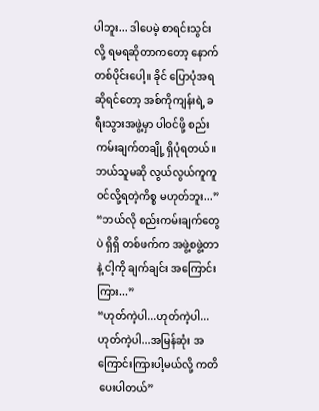ပါဘူး... ဒါပေမဲ့ စာရင်းသွင်းလို့ ရမရဆိုတာကတော့ နောက်တစ်ပိုင်းပေါ့။ ခိုင် ပြောပုံအရဆိုရင်တော့ အစ်ကိုကျန်းရဲ့ ခရီးသွားအဖွဲ့မှာ ပါဝင်ဖို့ စည်းကမ်းချက်တချို့ ရှိပုံရတယ်။ ဘယ်သူမဆို လွယ်လွယ်ကူကူ ဝင်လို့ရတဲ့ကိစ္စ မဟုတ်ဘူး...”
“ဘယ်လို စည်းကမ်းချက်တွေပဲ ရှိရှိ တစ်ဖက်က အဖွဲ့စဖွဲ့တာနဲ့ ငါ့ကို ချက်ချင်း အကြောင်းကြား...”
“ဟုတ်ကဲ့ပါ...ဟုတ်ကဲ့ပါ...ဟုတ်ကဲ့ပါ...အမြန်ဆုံး အကြောင်းကြားပါ့မယ်လို့ ကတိပေးပါတယ်”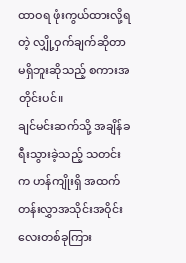ထာဝရ ဖုံးကွယ်ထားလို့ရတဲ့ လျှို့ဝှက်ချက်ဆိုတာ မရှိဘူးဆိုသည့် စကားအတိုင်းပင်။
ချင်မင်းဆက်သို့ အချိန်ခရီးသွားခဲ့သည့် သတင်းက ဟန်ကျိုးရှိ အထက်တန်းလွှာအသိုင်းအဝိုင်းလေးတစ်ခုကြား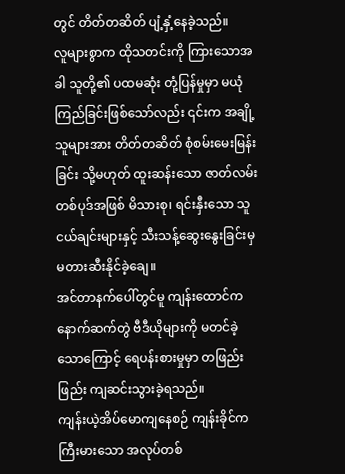တွင် တိတ်တဆိတ် ပျံ့နှံ့နေခဲ့သည်။
လူများစွာက ထိုသတင်းကို ကြားသောအခါ သူတို့၏ ပထမဆုံး တုံ့ပြန်မှုမှာ မယုံကြည်ခြင်းဖြစ်သော်လည်း ၎င်းက အချို့သူများအား တိတ်တဆိတ် စုံစမ်းမေးမြန်းခြင်း သို့မဟုတ် ထူးဆန်းသော ဇာတ်လမ်းတစ်ပုဒ်အဖြစ် မိသားစု၊ ရင်းနှီးသော သူငယ်ချင်းများနှင့် သီးသန့်ဆွေးနွေးခြင်းမှ မတားဆီးနိုင်ခဲ့ချေ။
အင်တာနက်ပေါ်တွင်မူ ကျန်းထောင်က နောက်ဆက်တွဲ ဗီဒီယိုများကို မတင်ခဲ့သောကြောင့် ရေပန်းစားမှုမှာ တဖြည်းဖြည်း ကျဆင်းသွားခဲ့ရသည်။
ကျန်းယဲ့အိပ်မောကျနေစဉ် ကျန်းခိုင်က ကြီးမားသော အလုပ်တစ်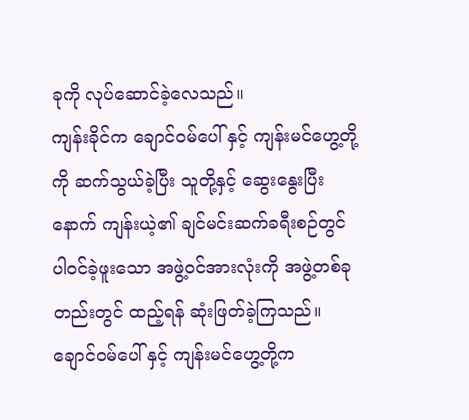ခုကို လုပ်ဆောင်ခဲ့လေသည်။
ကျန်းခိုင်က ချောင်ဝမ်ပေါ် နှင့် ကျန်းမင်ဟွေ့တို့ကို ဆက်သွယ်ခဲ့ပြီး သူတို့နှင့် ဆွေးနွေးပြီးနောက် ကျန်းယဲ့၏ ချင်မင်းဆက်ခရီးစဉ်တွင် ပါဝင်ခဲ့ဖူးသော အဖွဲ့ဝင်အားလုံးကို အဖွဲ့တစ်ခုတည်းတွင် ထည့်ရန် ဆုံးဖြတ်ခဲ့ကြသည်။
ချောင်ဝမ်ပေါ် နှင့် ကျန်းမင်ဟွေ့တို့က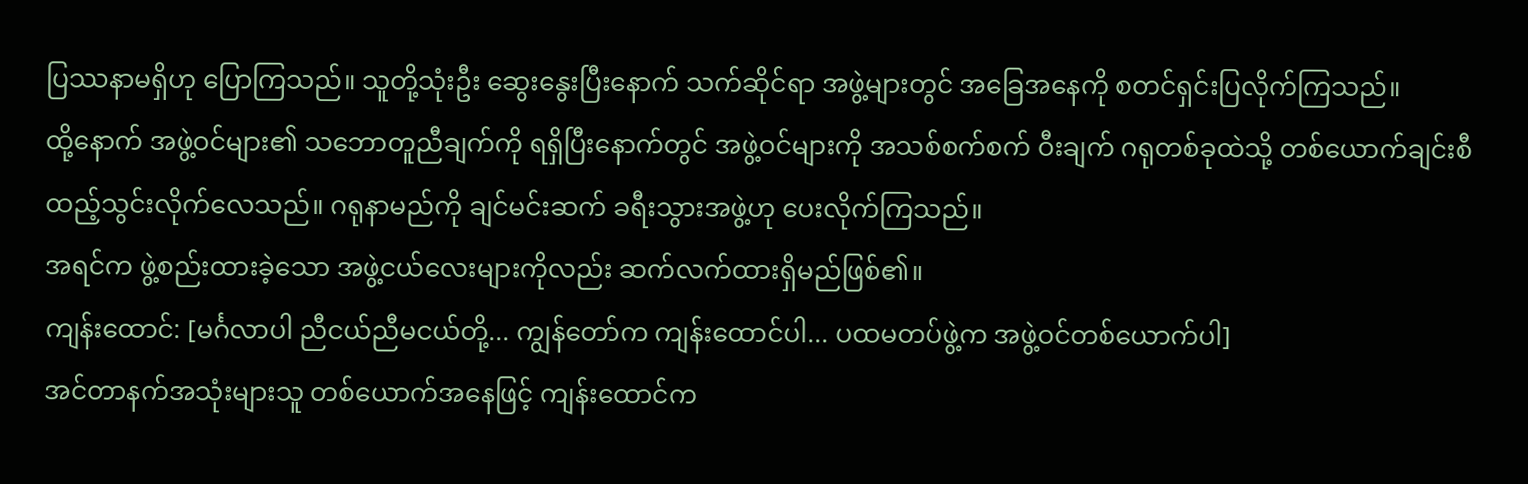ပြဿနာမရှိဟု ပြောကြသည်။ သူတို့သုံးဦး ဆွေးနွေးပြီးနောက် သက်ဆိုင်ရာ အဖွဲ့များတွင် အခြေအနေကို စတင်ရှင်းပြလိုက်ကြသည်။
ထို့နောက် အဖွဲ့ဝင်များ၏ သဘောတူညီချက်ကို ရရှိပြီးနောက်တွင် အဖွဲ့ဝင်များကို အသစ်စက်စက် ဝီးချက် ဂရုတစ်ခုထဲသို့ တစ်ယောက်ချင်းစီ ထည့်သွင်းလိုက်လေသည်။ ဂရုနာမည်ကို ချင်မင်းဆက် ခရီးသွားအဖွဲ့ဟု ပေးလိုက်ကြသည်။
အရင်က ဖွဲ့စည်းထားခဲ့သော အဖွဲ့ငယ်လေးများကိုလည်း ဆက်လက်ထားရှိမည်ဖြစ်၏။
ကျန်းထောင်: [မင်္ဂလာပါ ညီငယ်ညီမငယ်တို့... ကျွန်တော်က ကျန်းထောင်ပါ... ပထမတပ်ဖွဲ့က အဖွဲ့ဝင်တစ်ယောက်ပါ]
အင်တာနက်အသုံးများသူ တစ်ယောက်အနေဖြင့် ကျန်းထောင်က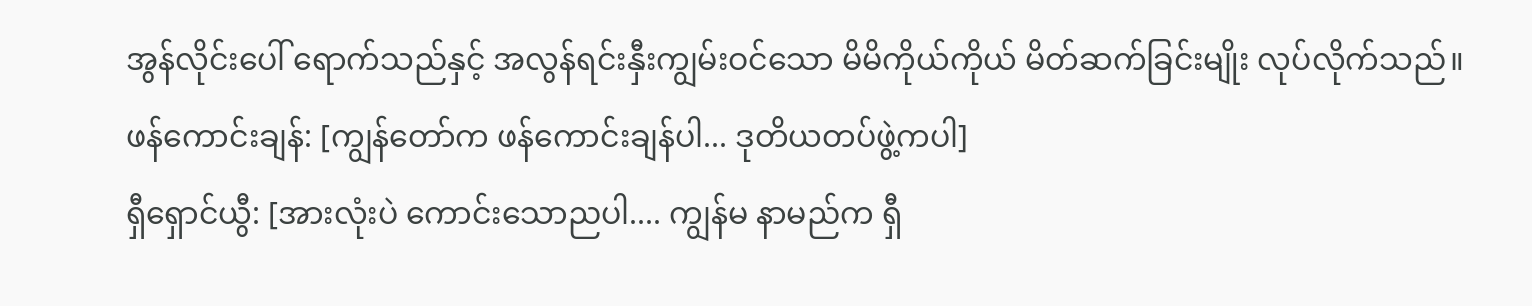အွန်လိုင်းပေါ် ရောက်သည်နှင့် အလွန်ရင်းနှီးကျွမ်းဝင်သော မိမိကိုယ်ကိုယ် မိတ်ဆက်ခြင်းမျိုး လုပ်လိုက်သည်။
ဖန်ကောင်းချန်: [ကျွန်တော်က ဖန်ကောင်းချန်ပါ... ဒုတိယတပ်ဖွဲ့ကပါ]
ရှီရှောင်ယွီ: [အားလုံးပဲ ကောင်းသောညပါ.... ကျွန်မ နာမည်က ရှီ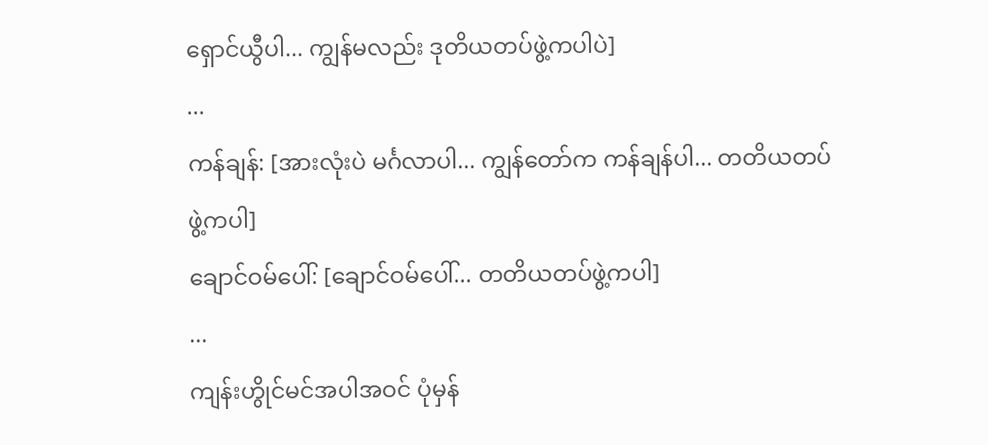ရှောင်ယွီပါ... ကျွန်မလည်း ဒုတိယတပ်ဖွဲ့ကပါပဲ]
...
ကန်ချန်: [အားလုံးပဲ မင်္ဂလာပါ... ကျွန်တော်က ကန်ချန်ပါ... တတိယတပ်ဖွဲ့ကပါ]
ချောင်ဝမ်ပေါ်: [ချောင်ဝမ်ပေါ်... တတိယတပ်ဖွဲ့ကပါ]
...
ကျန်းဟွိုင်မင်အပါအဝင် ပုံမှန်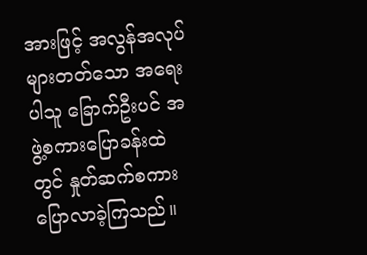အားဖြင့် အလွန်အလုပ်များတတ်သော အရေးပါသူ ခြောက်ဦးပင် အဖွဲ့စကားပြောခန်းထဲတွင် နှုတ်ဆက်စကား ပြောလာခဲ့ကြသည်။